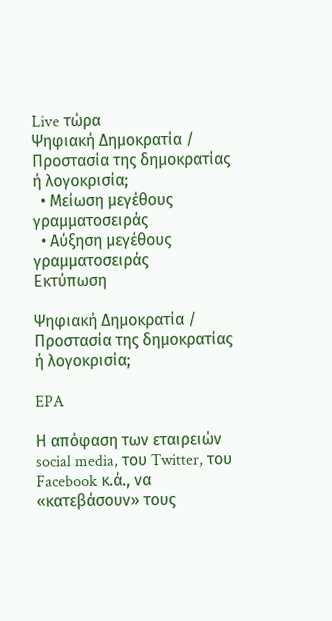Live τώρα
Ψηφιακή Δημοκρατία / Προστασία της δημοκρατίας ή λογοκρισία;
  • Μείωση μεγέθους γραμματοσειράς
  • Αύξηση μεγέθους γραμματοσειράς
Εκτύπωση

Ψηφιακή Δημοκρατία / Προστασία της δημοκρατίας ή λογοκρισία;

EPA

Η απόφαση των εταιρειών social media, του Twitter, του Facebook κ.ά., να «κατεβάσουν» τους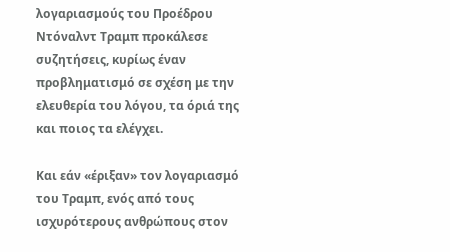λογαριασμούς του Προέδρου Ντόναλντ Τραμπ προκάλεσε συζητήσεις, κυρίως έναν προβληματισμό σε σχέση με την ελευθερία του λόγου, τα όριά της και ποιος τα ελέγχει.

Και εάν «έριξαν» τον λογαριασμό του Τραμπ, ενός από τους ισχυρότερους ανθρώπους στον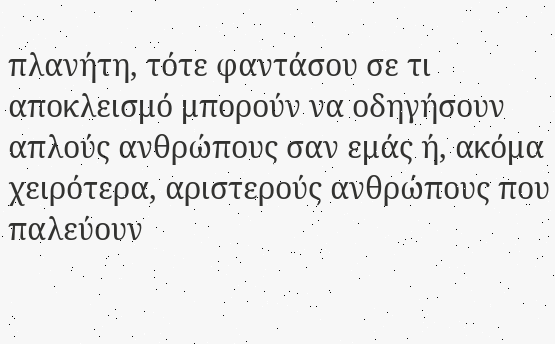πλανήτη, τότε φαντάσου σε τι αποκλεισμό μπορούν να οδηγήσουν απλούς ανθρώπους σαν εμάς ή, ακόμα χειρότερα, αριστερούς ανθρώπους που παλεύουν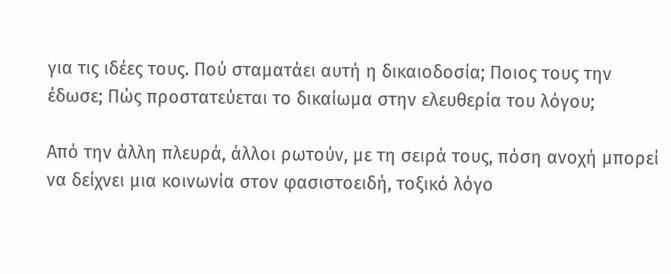για τις ιδέες τους. Πού σταματάει αυτή η δικαιοδοσία; Ποιος τους την έδωσε; Πώς προστατεύεται το δικαίωμα στην ελευθερία του λόγου;

Από την άλλη πλευρά, άλλοι ρωτούν, με τη σειρά τους, πόση ανοχή μπορεί να δείχνει μια κοινωνία στον φασιστοειδή, τοξικό λόγο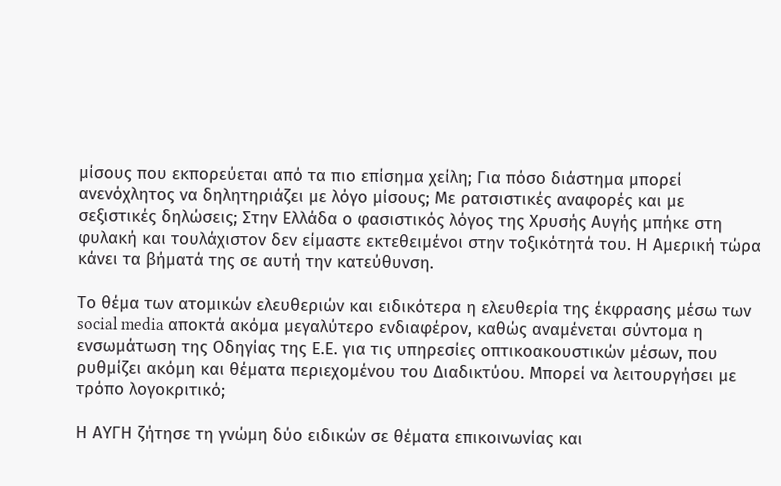μίσους που εκπορεύεται από τα πιο επίσημα χείλη; Για πόσο διάστημα μπορεί ανενόχλητος να δηλητηριάζει με λόγο μίσους; Με ρατσιστικές αναφορές και με σεξιστικές δηλώσεις; Στην Ελλάδα ο φασιστικός λόγος της Χρυσής Αυγής μπήκε στη φυλακή και τουλάχιστον δεν είμαστε εκτεθειμένοι στην τοξικότητά του. Η Αμερική τώρα κάνει τα βήματά της σε αυτή την κατεύθυνση.

Το θέμα των ατομικών ελευθεριών και ειδικότερα η ελευθερία της έκφρασης μέσω των social media αποκτά ακόμα μεγαλύτερο ενδιαφέρον, καθώς αναμένεται σύντομα η ενσωμάτωση της Οδηγίας της Ε.Ε. για τις υπηρεσίες οπτικοακουστικών μέσων, που ρυθμίζει ακόμη και θέματα περιεχομένου του Διαδικτύου. Μπορεί να λειτουργήσει με τρόπο λογοκριτικό;

Η ΑΥΓΗ ζήτησε τη γνώμη δύο ειδικών σε θέματα επικοινωνίας και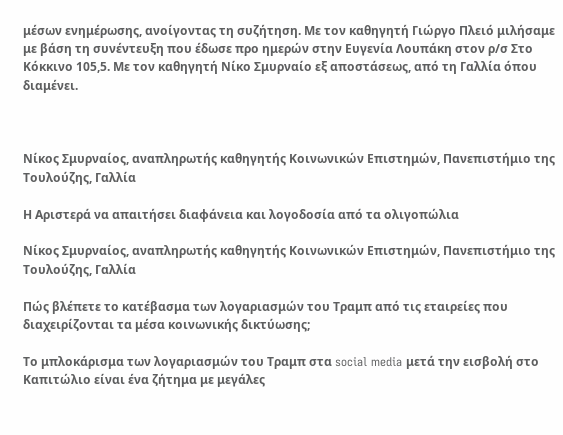μέσων ενημέρωσης, ανοίγοντας τη συζήτηση. Με τον καθηγητή Γιώργο Πλειό μιλήσαμε με βάση τη συνέντευξη που έδωσε προ ημερών στην Ευγενία Λουπάκη στον ρ/σ Στο Κόκκινο 105,5. Με τον καθηγητή Νίκο Σμυρναίο εξ αποστάσεως, από τη Γαλλία όπου διαμένει.



Νίκος Σμυρναίος, αναπληρωτής καθηγητής Κοινωνικών Επιστημών, Πανεπιστήμιο της Τουλούζης, Γαλλία

Η Αριστερά να απαιτήσει διαφάνεια και λογοδοσία από τα ολιγοπώλια

Νίκος Σμυρναίος, αναπληρωτής καθηγητής Κοινωνικών Επιστημών, Πανεπιστήμιο της Τουλούζης, Γαλλία

Πώς βλέπετε το κατέβασμα των λογαριασμών του Τραμπ από τις εταιρείες που διαχειρίζονται τα μέσα κοινωνικής δικτύωσης;

Το μπλοκάρισμα των λογαριασμών του Τραμπ στα social media μετά την εισβολή στο Καπιτώλιο είναι ένα ζήτημα με μεγάλες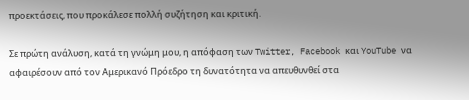προεκτάσεις, που προκάλεσε πολλή συζήτηση και κριτική.

Σε πρώτη ανάλυση, κατά τη γνώμη μου, η απόφαση των Twitter, Facebook και YouTube να αφαιρέσουν από τον Αμερικανό Πρόεδρο τη δυνατότητα να απευθυνθεί στα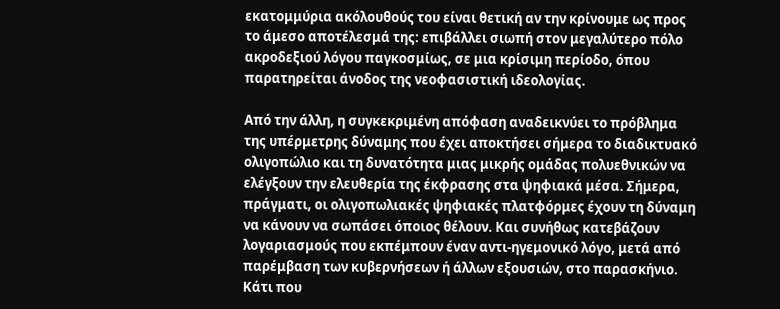εκατομμύρια ακόλουθούς του είναι θετική αν την κρίνουμε ως προς το άμεσο αποτέλεσμά της: επιβάλλει σιωπή στον μεγαλύτερο πόλο ακροδεξιού λόγου παγκοσμίως, σε μια κρίσιμη περίοδο, όπου παρατηρείται άνοδος της νεοφασιστική ιδεολογίας.

Από την άλλη, η συγκεκριμένη απόφαση αναδεικνύει το πρόβλημα της υπέρμετρης δύναμης που έχει αποκτήσει σήμερα το διαδικτυακό ολιγοπώλιο και τη δυνατότητα μιας μικρής ομάδας πολυεθνικών να ελέγξουν την ελευθερία της έκφρασης στα ψηφιακά μέσα. Σήμερα, πράγματι, οι ολιγοπωλιακές ψηφιακές πλατφόρμες έχουν τη δύναμη να κάνουν να σωπάσει όποιος θέλουν. Και συνήθως κατεβάζουν λογαριασμούς που εκπέμπουν έναν αντι-ηγεμονικό λόγο, μετά από παρέμβαση των κυβερνήσεων ή άλλων εξουσιών, στο παρασκήνιο. Κάτι που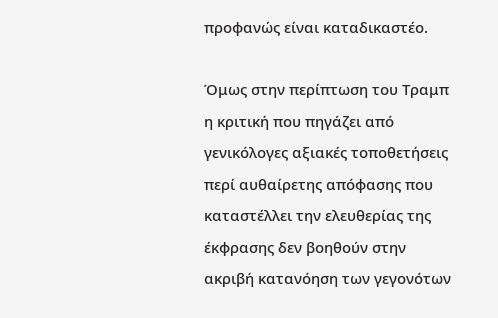προφανώς είναι καταδικαστέο.

Όμως στην περίπτωση του Τραμπ η κριτική που πηγάζει από γενικόλογες αξιακές τοποθετήσεις περί αυθαίρετης απόφασης που καταστέλλει την ελευθερίας της έκφρασης δεν βοηθούν στην ακριβή κατανόηση των γεγονότων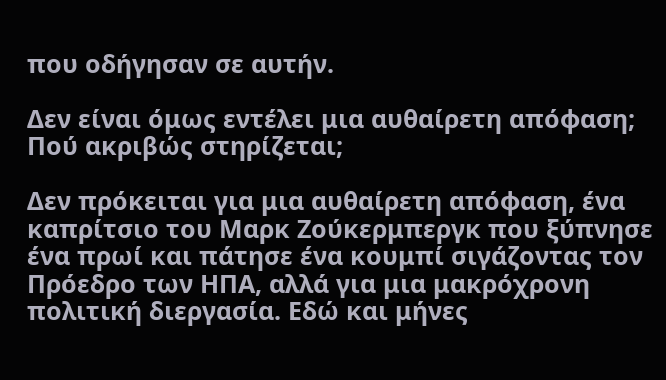που οδήγησαν σε αυτήν.

Δεν είναι όμως εντέλει μια αυθαίρετη απόφαση; Πού ακριβώς στηρίζεται;

Δεν πρόκειται για μια αυθαίρετη απόφαση, ένα καπρίτσιο του Μαρκ Ζούκερμπεργκ που ξύπνησε ένα πρωί και πάτησε ένα κουμπί σιγάζοντας τον Πρόεδρο των ΗΠΑ, αλλά για μια μακρόχρονη πολιτική διεργασία. Εδώ και μήνες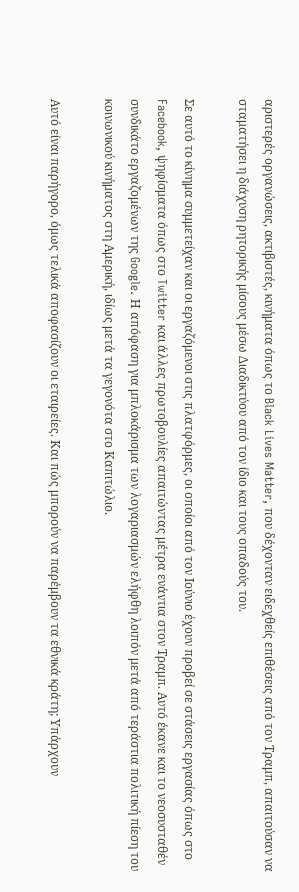αριστερές οργανώσεις, ακτιβιστές, κινήματα όπως το Black Lives Matter, που δέχονταν ειδεχθείς επιθέσεις από τον Τραμπ, απαιτούσαν να σταματήσει η διάχυση ρητορικής μίσους μέσω Διαδικτύου από τον ίδιο και τους οπαδούς του.

Σε αυτό το κίνημα συμμετείχαν και οι εργαζόμενοι στις πλατφόρμες, οι οποίοι από τον Ιούνιο έχουν προβεί σε στάσεις εργασίας όπως στο Facebook, ψηφίσματα όπως στο Twitter και άλλες πρωτοβουλίες απαιτώντας μέτρα ενάντια στον Τραμπ. Αυτό έκανε και το νεοσυσταθέν συνδικάτο εργαζομένων της Google. Η απόφαση για μπλοκάρισμα των λογαριασμών ελήφθη λοιπόν μετά από τεράστια πολιτική πίεση του κοινωνικού κινήματος στη Αμερική, ιδίως μετά τα γεγονότα στο Καπιτώλιο.

Αυτό είναι παρήγορο, όμως τελικά αποφασίζουν οι εταιρείες. Και πώς μπορούν να παρέμβουν τα εθνικά κράτη; Υπάρχουν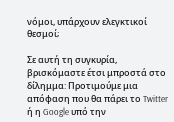νόμοι, υπάρχουν ελεγκτικοί θεσμοί;

Σε αυτή τη συγκυρία, βρισκόμαστε έτσι μπροστά στο δίλημμα: Προτιμούμε μια απόφαση που θα πάρει το Twitter ή η Google υπό την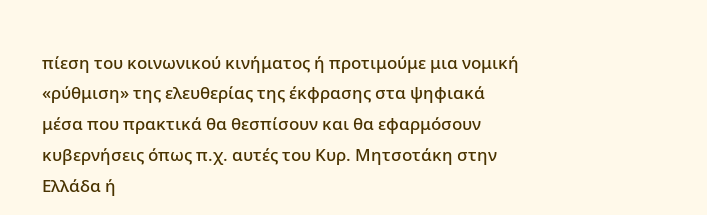πίεση του κοινωνικού κινήματος ή προτιμούμε μια νομική «ρύθμιση» της ελευθερίας της έκφρασης στα ψηφιακά μέσα που πρακτικά θα θεσπίσουν και θα εφαρμόσουν κυβερνήσεις όπως π.χ. αυτές του Κυρ. Μητσοτάκη στην Ελλάδα ή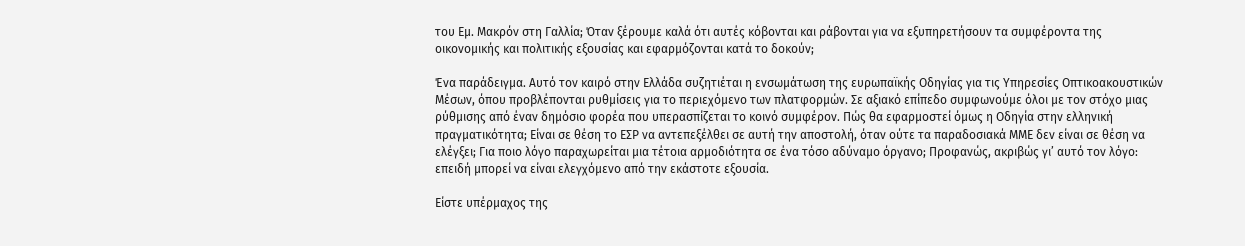του Εμ. Μακρόν στη Γαλλία; Όταν ξέρουμε καλά ότι αυτές κόβονται και ράβονται για να εξυπηρετήσουν τα συμφέροντα της οικονομικής και πολιτικής εξουσίας και εφαρμόζονται κατά το δοκούν;

Ένα παράδειγμα. Αυτό τον καιρό στην Ελλάδα συζητιέται η ενσωμάτωση της ευρωπαϊκής Οδηγίας για τις Υπηρεσίες Οπτικοακουστικών Μέσων, όπου προβλέπονται ρυθμίσεις για το περιεχόμενο των πλατφορμών. Σε αξιακό επίπεδο συμφωνούμε όλοι με τον στόχο μιας ρύθμισης από έναν δημόσιο φορέα που υπερασπίζεται το κοινό συμφέρον. Πώς θα εφαρμοστεί όμως η Οδηγία στην ελληνική πραγματικότητα; Είναι σε θέση το ΕΣΡ να αντεπεξέλθει σε αυτή την αποστολή, όταν ούτε τα παραδοσιακά ΜΜΕ δεν είναι σε θέση να ελέγξει; Για ποιο λόγο παραχωρείται μια τέτοια αρμοδιότητα σε ένα τόσο αδύναμο όργανο; Προφανώς, ακριβώς γι’ αυτό τον λόγο: επειδή μπορεί να είναι ελεγχόμενο από την εκάστοτε εξουσία.

Είστε υπέρμαχος της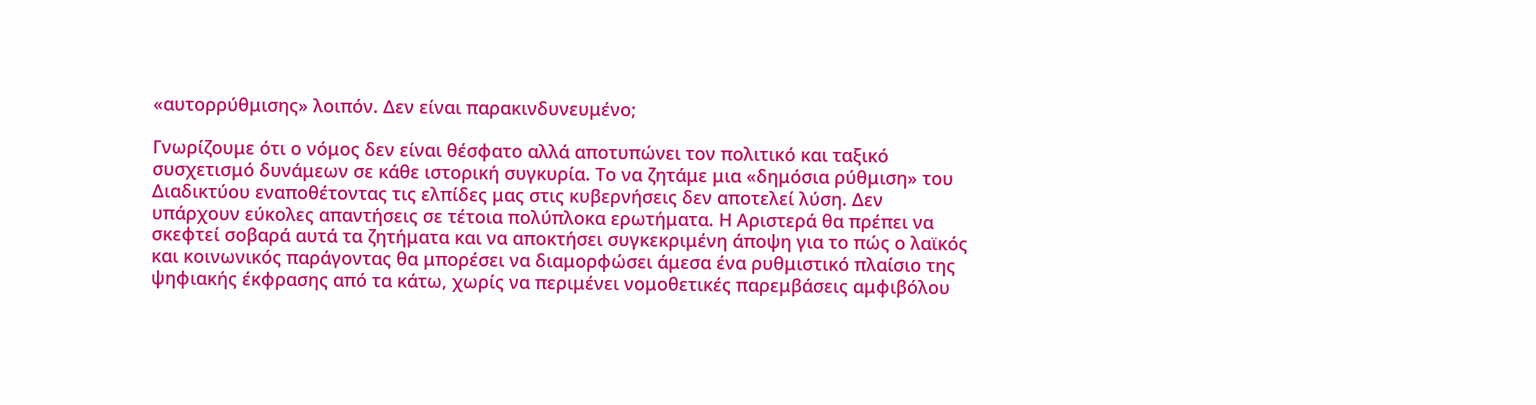«αυτορρύθμισης» λοιπόν. Δεν είναι παρακινδυνευμένο;

Γνωρίζουμε ότι ο νόμος δεν είναι θέσφατο αλλά αποτυπώνει τον πολιτικό και ταξικό συσχετισμό δυνάμεων σε κάθε ιστορική συγκυρία. Το να ζητάμε μια «δημόσια ρύθμιση» του Διαδικτύου εναποθέτοντας τις ελπίδες μας στις κυβερνήσεις δεν αποτελεί λύση. Δεν υπάρχουν εύκολες απαντήσεις σε τέτοια πολύπλοκα ερωτήματα. Η Αριστερά θα πρέπει να σκεφτεί σοβαρά αυτά τα ζητήματα και να αποκτήσει συγκεκριμένη άποψη για το πώς ο λαϊκός και κοινωνικός παράγοντας θα μπορέσει να διαμορφώσει άμεσα ένα ρυθμιστικό πλαίσιο της ψηφιακής έκφρασης από τα κάτω, χωρίς να περιμένει νομοθετικές παρεμβάσεις αμφιβόλου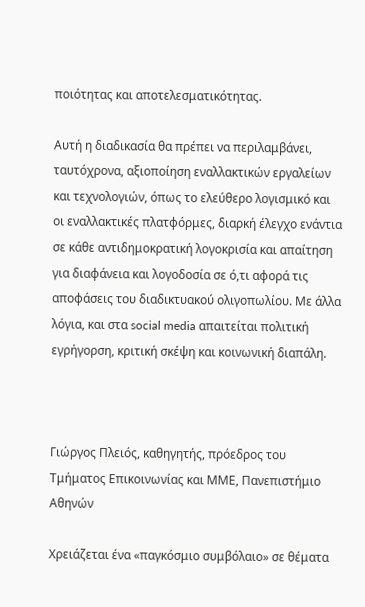ποιότητας και αποτελεσματικότητας.

Αυτή η διαδικασία θα πρέπει να περιλαμβάνει, ταυτόχρονα, αξιοποίηση εναλλακτικών εργαλείων και τεχνολογιών, όπως το ελεύθερο λογισμικό και οι εναλλακτικές πλατφόρμες, διαρκή έλεγχο ενάντια σε κάθε αντιδημοκρατική λογοκρισία και απαίτηση για διαφάνεια και λογοδοσία σε ό,τι αφορά τις αποφάσεις του διαδικτυακού ολιγοπωλίου. Με άλλα λόγια, και στα social media απαιτείται πολιτική εγρήγορση, κριτική σκέψη και κοινωνική διαπάλη.



Γιώργος Πλειός, καθηγητής, πρόεδρος του Τμήματος Επικοινωνίας και ΜΜΕ, Πανεπιστήμιο Αθηνών

Χρειάζεται ένα «παγκόσμιο συμβόλαιο» σε θέματα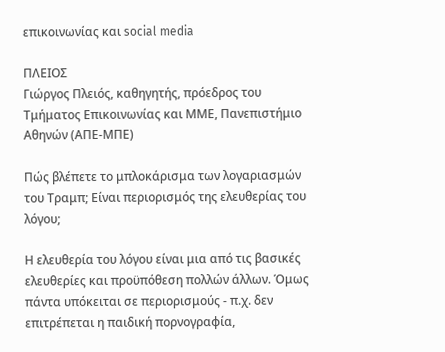επικοινωνίας και social media

ΠΛΕΙΟΣ
Γιώργος Πλειός, καθηγητής, πρόεδρος του Τμήματος Επικοινωνίας και ΜΜΕ, Πανεπιστήμιο Αθηνών (ΑΠΕ-ΜΠΕ)

Πώς βλέπετε το μπλοκάρισμα των λογαριασμών του Τραμπ; Είναι περιορισμός της ελευθερίας του λόγου;

Η ελευθερία του λόγου είναι μια από τις βασικές ελευθερίες και προϋπόθεση πολλών άλλων. Όμως πάντα υπόκειται σε περιορισμούς - π.χ. δεν επιτρέπεται η παιδική πορνογραφία,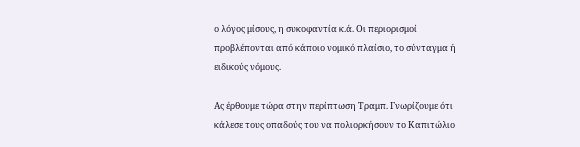ο λόγος μίσους, η συκοφαντία κ.ά. Οι περιορισμοί προβλέπονται από κάποιο νομικό πλαίσιο, το σύνταγμα ή ειδικούς νόμους.

Ας έρθουμε τώρα στην περίπτωση Τραμπ. Γνωρίζουμε ότι κάλεσε τους οπαδούς του να πολιορκήσουν το Καπιτώλιο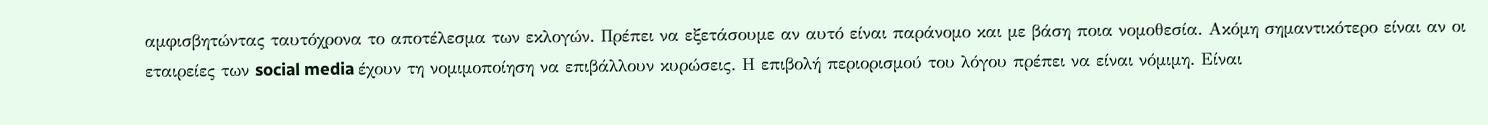αμφισβητώντας ταυτόχρονα το αποτέλεσμα των εκλογών. Πρέπει να εξετάσουμε αν αυτό είναι παράνομο και με βάση ποια νομοθεσία. Ακόμη σημαντικότερο είναι αν οι εταιρείες των social media έχουν τη νομιμοποίηση να επιβάλλουν κυρώσεις. Η επιβολή περιορισμού του λόγου πρέπει να είναι νόμιμη. Είναι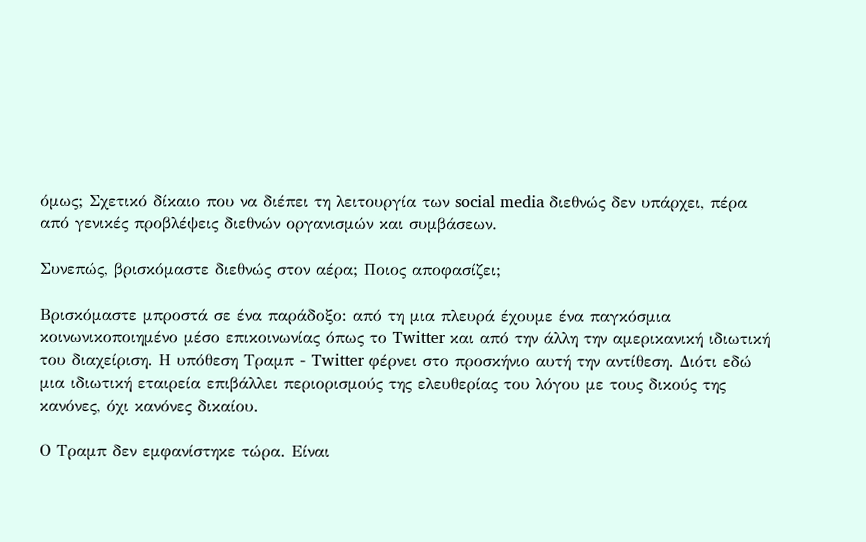όμως; Σχετικό δίκαιο που να διέπει τη λειτουργία των social media διεθνώς δεν υπάρχει, πέρα από γενικές προβλέψεις διεθνών οργανισμών και συμβάσεων.

Συνεπώς, βρισκόμαστε διεθνώς στον αέρα; Ποιος αποφασίζει;

Βρισκόμαστε μπροστά σε ένα παράδοξο: από τη μια πλευρά έχουμε ένα παγκόσμια κοινωνικοποιημένο μέσο επικοινωνίας όπως το Twitter και από την άλλη την αμερικανική ιδιωτική του διαχείριση. Η υπόθεση Τραμπ - Twitter φέρνει στο προσκήνιο αυτή την αντίθεση. Διότι εδώ μια ιδιωτική εταιρεία επιβάλλει περιορισμούς της ελευθερίας του λόγου με τους δικούς της κανόνες, όχι κανόνες δικαίου.

Ο Τραμπ δεν εμφανίστηκε τώρα. Είναι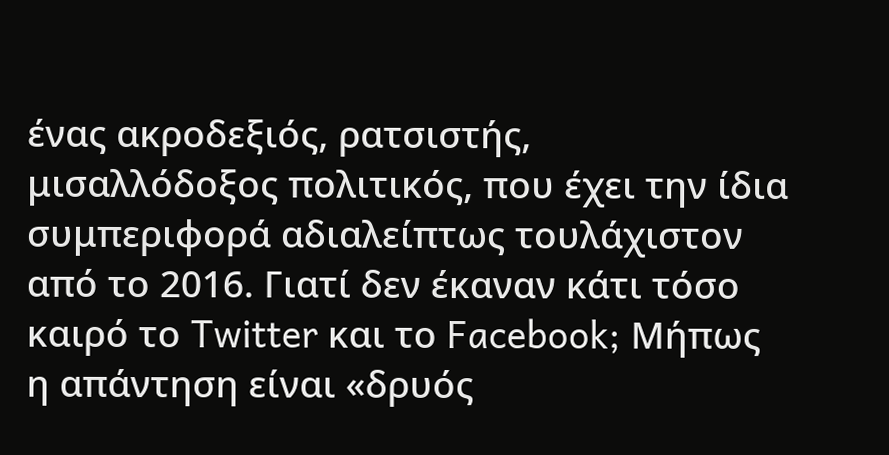ένας ακροδεξιός, ρατσιστής, μισαλλόδοξος πολιτικός, που έχει την ίδια συμπεριφορά αδιαλείπτως τουλάχιστον από το 2016. Γιατί δεν έκαναν κάτι τόσο καιρό το Twitter και το Facebook; Μήπως η απάντηση είναι «δρυός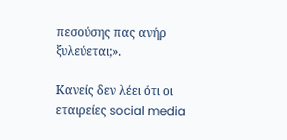πεσούσης πας ανήρ ξυλεύεται;».

Κανείς δεν λέει ότι οι εταιρείες social media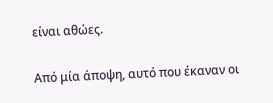είναι αθώες.

Από μία άποψη, αυτό που έκαναν οι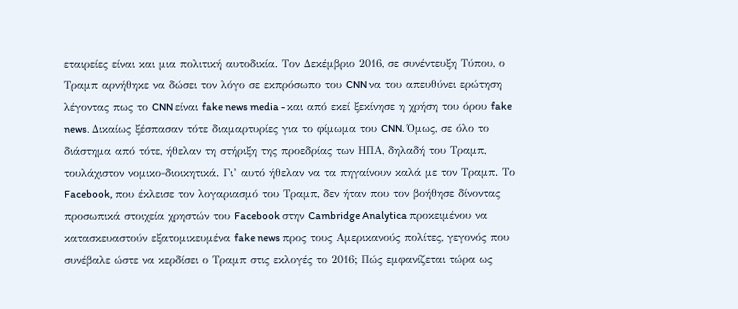εταιρείες είναι και μια πολιτική αυτοδικία. Τον Δεκέμβριο 2016, σε συνέντευξη Τύπου, ο Τραμπ αρνήθηκε να δώσει τον λόγο σε εκπρόσωπο του CNN να του απευθύνει ερώτηση λέγοντας πως το CNN είναι fake news media - και από εκεί ξεκίνησε η χρήση του όρου fake news. Δικαίως ξέσπασαν τότε διαμαρτυρίες για το φίμωμα του CNN. Όμως, σε όλο το διάστημα από τότε, ήθελαν τη στήριξη της προεδρίας των ΗΠΑ, δηλαδή του Τραμπ, τουλάχιστον νομικο-διοικητικά. Γι’ αυτό ήθελαν να τα πηγαίνουν καλά με τον Τραμπ. Το Facebook, που έκλεισε τον λογαριασμό του Τραμπ, δεν ήταν που τον βοήθησε δίνοντας προσωπικά στοιχεία χρηστών του Facebook στην Cambridge Analytica προκειμένου να κατασκευαστούν εξατομικευμένα fake news προς τους Αμερικανούς πολίτες, γεγονός που συνέβαλε ώστε να κερδίσει ο Τραμπ στις εκλογές το 2016; Πώς εμφανίζεται τώρα ως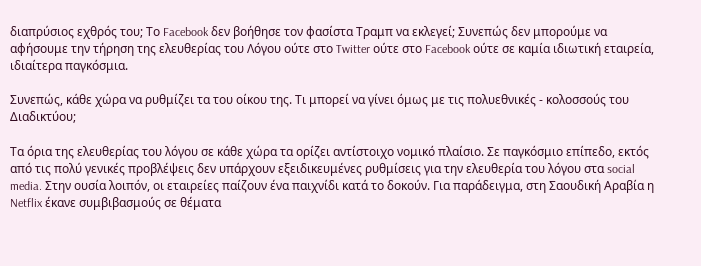διαπρύσιος εχθρός του; Το Facebook δεν βοήθησε τον φασίστα Τραμπ να εκλεγεί; Συνεπώς δεν μπορούμε να αφήσουμε την τήρηση της ελευθερίας του Λόγου ούτε στο Twitter ούτε στο Facebook ούτε σε καμία ιδιωτική εταιρεία, ιδιαίτερα παγκόσμια.

Συνεπώς, κάθε χώρα να ρυθμίζει τα του οίκου της. Τι μπορεί να γίνει όμως με τις πολυεθνικές - κολοσσούς του Διαδικτύου;

Τα όρια της ελευθερίας του λόγου σε κάθε χώρα τα ορίζει αντίστοιχο νομικό πλαίσιο. Σε παγκόσμιο επίπεδο, εκτός από τις πολύ γενικές προβλέψεις δεν υπάρχουν εξειδικευμένες ρυθμίσεις για την ελευθερία του λόγου στα social media. Στην ουσία λοιπόν, οι εταιρείες παίζουν ένα παιχνίδι κατά το δοκούν. Για παράδειγμα, στη Σαουδική Αραβία η Netflix έκανε συμβιβασμούς σε θέματα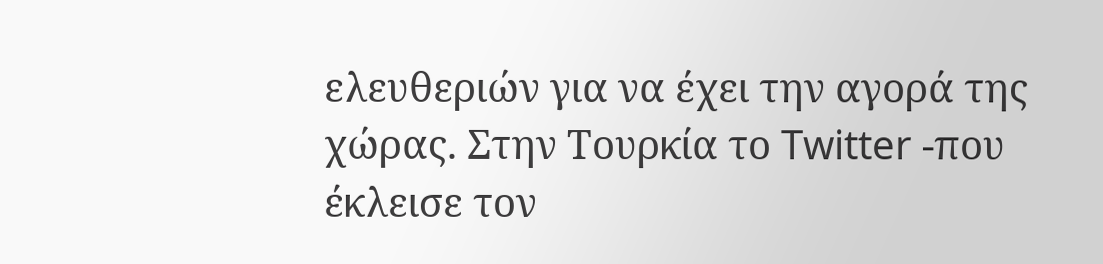ελευθεριών για να έχει την αγορά της χώρας. Στην Τουρκία το Twitter -που έκλεισε τον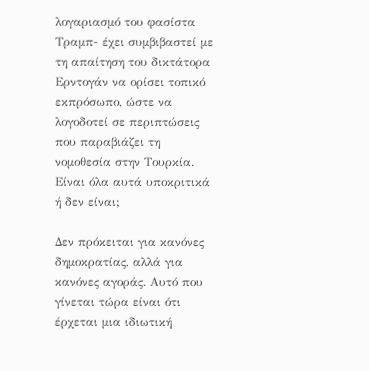λογαριασμό του φασίστα Τραμπ- έχει συμβιβαστεί με τη απαίτηση του δικτάτορα Ερντογάν να ορίσει τοπικό εκπρόσωπο, ώστε να λογοδοτεί σε περιπτώσεις που παραβιάζει τη νομοθεσία στην Τουρκία. Είναι όλα αυτά υποκριτικά ή δεν είναι;

Δεν πρόκειται για κανόνες δημοκρατίας, αλλά για κανόνες αγοράς. Αυτό που γίνεται τώρα είναι ότι έρχεται μια ιδιωτική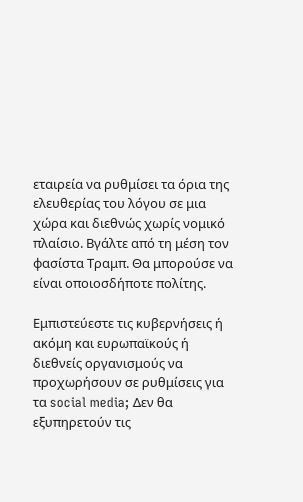εταιρεία να ρυθμίσει τα όρια της ελευθερίας του λόγου σε μια χώρα και διεθνώς χωρίς νομικό πλαίσιο. Βγάλτε από τη μέση τον φασίστα Τραμπ. Θα μπορούσε να είναι οποιοσδήποτε πολίτης.

Εμπιστεύεστε τις κυβερνήσεις ή ακόμη και ευρωπαϊκούς ή διεθνείς οργανισμούς να προχωρήσουν σε ρυθμίσεις για τα social media; Δεν θα εξυπηρετούν τις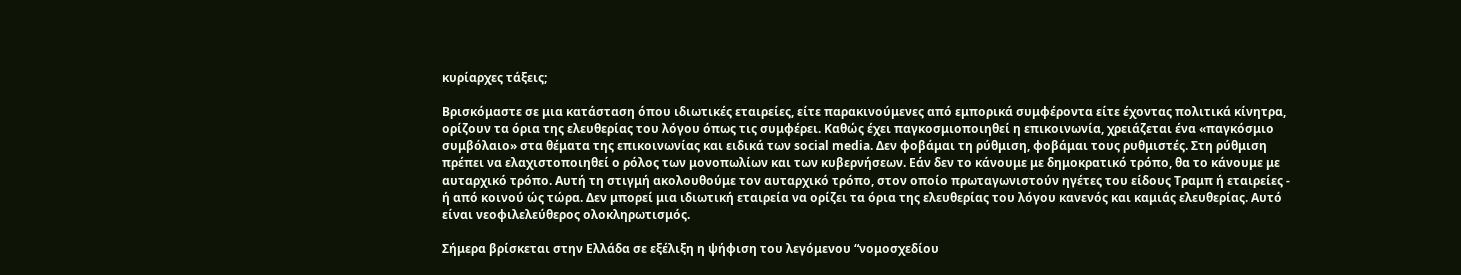κυρίαρχες τάξεις;

Βρισκόμαστε σε μια κατάσταση όπου ιδιωτικές εταιρείες, είτε παρακινούμενες από εμπορικά συμφέροντα είτε έχοντας πολιτικά κίνητρα, ορίζουν τα όρια της ελευθερίας του λόγου όπως τις συμφέρει. Καθώς έχει παγκοσμιοποιηθεί η επικοινωνία, χρειάζεται ένα «παγκόσμιο συμβόλαιο» στα θέματα της επικοινωνίας και ειδικά των social media. Δεν φοβάμαι τη ρύθμιση, φοβάμαι τους ρυθμιστές. Στη ρύθμιση πρέπει να ελαχιστοποιηθεί ο ρόλος των μονοπωλίων και των κυβερνήσεων. Εάν δεν το κάνουμε με δημοκρατικό τρόπο, θα το κάνουμε με αυταρχικό τρόπο. Αυτή τη στιγμή ακολουθούμε τον αυταρχικό τρόπο, στον οποίο πρωταγωνιστούν ηγέτες του είδους Τραμπ ή εταιρείες - ή από κοινού ώς τώρα. Δεν μπορεί μια ιδιωτική εταιρεία να ορίζει τα όρια της ελευθερίας του λόγου κανενός και καμιάς ελευθερίας. Αυτό είναι νεοφιλελεύθερος ολοκληρωτισμός.

Σήμερα βρίσκεται στην Ελλάδα σε εξέλιξη η ψήφιση του λεγόμενου “νομοσχεδίου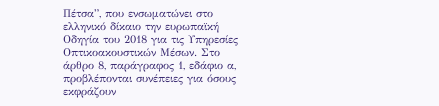Πέτσα”, που ενσωματώνει στο ελληνικό δίκαιο την ευρωπαϊκή Οδηγία του 2018 για τις Υπηρεσίες Οπτικοακουστικών Μέσων. Στο άρθρο 8, παράγραφος 1, εδάφιο α, προβλέπονται συνέπειες για όσους εκφράζουν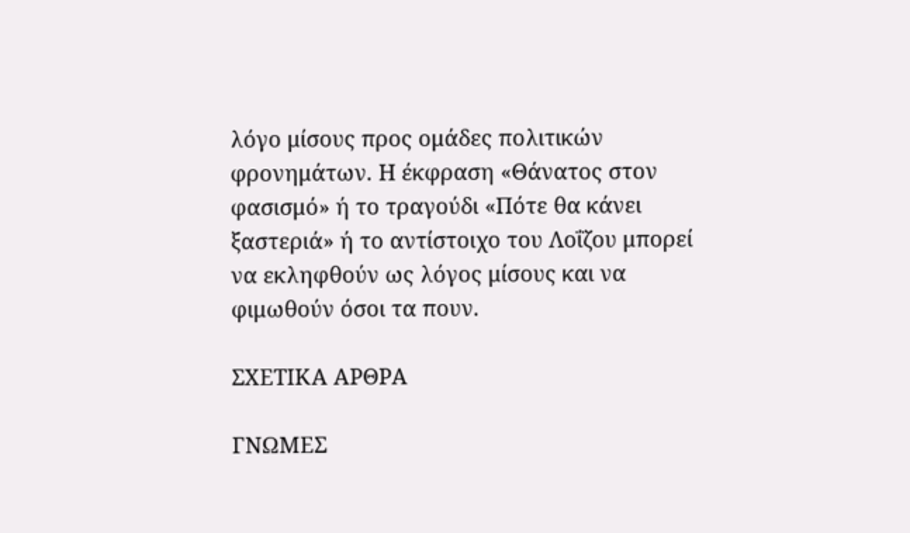λόγο μίσους προς ομάδες πολιτικών φρονημάτων. Η έκφραση «Θάνατος στον φασισμό» ή το τραγούδι «Πότε θα κάνει ξαστεριά» ή το αντίστοιχο του Λοΐζου μπορεί να εκληφθούν ως λόγος μίσους και να φιμωθούν όσοι τα πουν.

ΣΧΕΤΙΚΑ ΑΡΘΡΑ

ΓΝΩΜΕΣ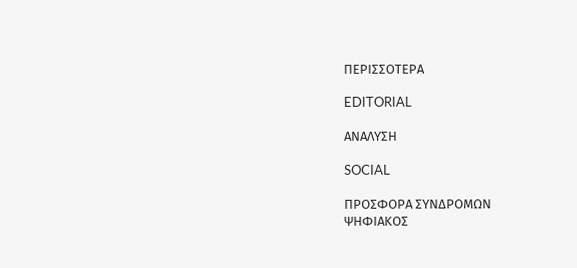ΠΕΡΙΣΣΟΤΕΡΑ

EDITORIAL

ΑΝΑΛΥΣΗ

SOCIAL

ΠΡΟΣΦΟΡΑ ΣΥΝΔΡΟΜΩΝ
ΨΗΦΙΑΚΟΣ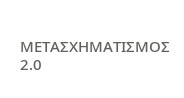ΜΕΤΑΣΧΗΜΑΤΙΣΜΟΣ 2.0